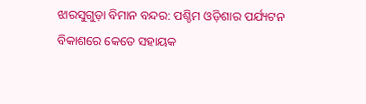ଝାରସୁଗୁଡ଼ା ବିମାନ ବନ୍ଦର: ପଶ୍ଚିମ ଓଡ଼ିଶାର ପର୍ଯ୍ୟଟନ ବିକାଶରେ କେତେ ସହାୟକ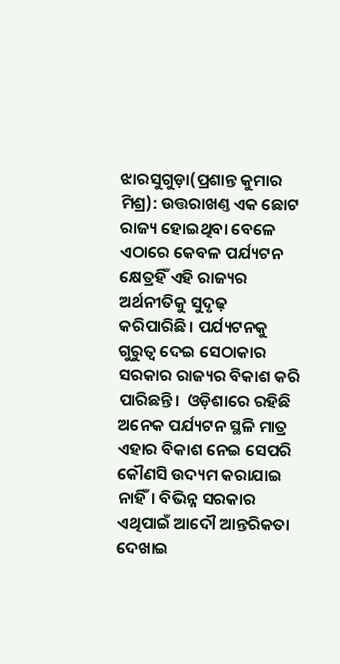ଝାରସୁଗୁଡ଼ା(ପ୍ରଶାନ୍ତ କୁମାର ମିଶ୍ର): ଉତ୍ତରାଖଣ୍ତ ଏକ ଛୋଟ ରାଜ୍ୟ ହୋଇଥିବା ବେଳେ ଏଠାରେ କେବଳ ପର୍ଯ୍ୟଟନ କ୍ଷେତ୍ରହିଁ ଏହି ରାଜ୍ୟର ଅର୍ଥନୀତିକୁ ସୁଦୃଢ଼ କରିପାରିଛି। ପର୍ଯ୍ୟଟନକୁ  ଗୁରୁତ୍ବ ଦେଇ ସେଠାକାର ସରକାର ରାଜ୍ୟର ବିକାଶ କରି ପାରିଛନ୍ତି।  ଓଡ଼ିଶାରେ ରହିଛି ଅନେକ ପର୍ଯ୍ୟଟନ ସ୍ଥଳି ମାତ୍ର ଏହାର ବିକାଶ ନେଇ ସେପରି କୌଣସି ଉଦ୍ୟମ କରାଯାଇ ନାହିଁ। ବିଭିନ୍ନ ସରକାର ଏଥିପାଇଁ ଆଦୌ ଆନ୍ତରିକତା ଦେଖାଇ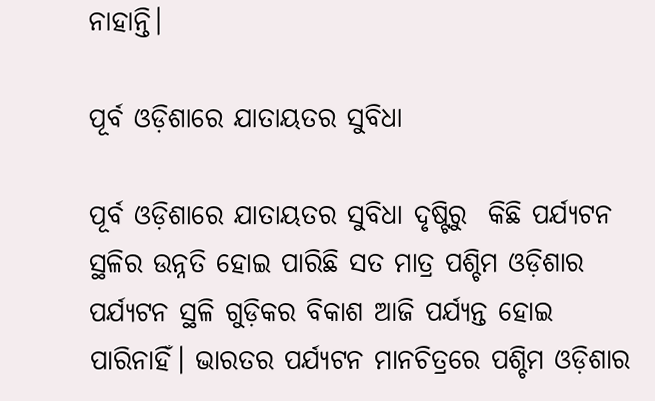ନାହାନ୍ତି।

ପୂର୍ବ ଓଡ଼ିଶାରେ ଯାତାୟତର ସୁବିଧା

ପୂର୍ବ ଓଡ଼ିଶାରେ ଯାତାୟତର ସୁବିଧା ଦୃଷ୍ଟିରୁ  କିଛି ପର୍ଯ୍ୟଟନ ସ୍ଥଳିର ଉନ୍ନତି ହୋଇ ପାରିଛି ସତ ମାତ୍ର ପଶ୍ଚିମ ଓଡ଼ିଶାର ପର୍ଯ୍ୟଟନ ସ୍ଥଳି ଗୁଡ଼ିକର ବିକାଶ ଆଜି ପର୍ଯ୍ୟନ୍ତ ହୋଇ ପାରିନାହିଁ। ଭାରତର ପର୍ଯ୍ୟଟନ ମାନଚିତ୍ରରେ ପଶ୍ଚିମ ଓଡ଼ିଶାର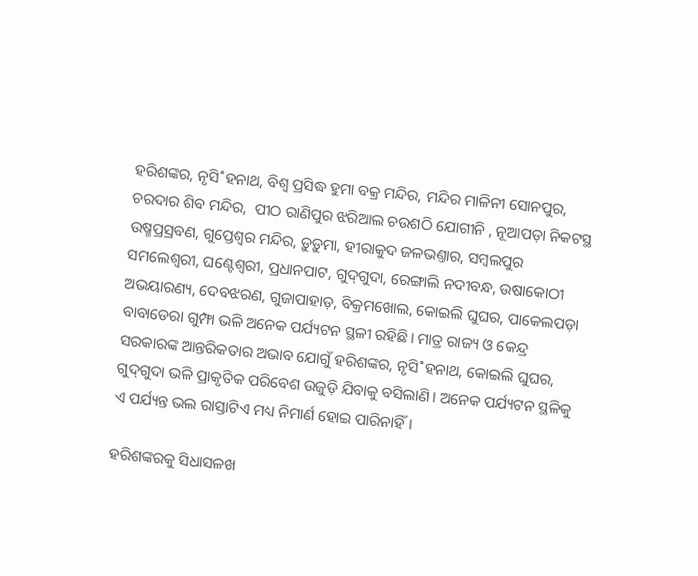ହରିଶଙ୍କର, ନୃସି˚ହନାଥ, ବିଶ୍ବ ପ୍ରସିଦ୍ଧ ହୁମା ବକ୍ର ମନ୍ଦିର, ମନ୍ଦିର ମାଳିନୀ ସୋନପୁର, ଚରଦାର ଶିବ ମନ୍ଦିର,  ପୀଠ ରାଣିପୁର ଝରିଆଲ ଚଉଶଠି ଯୋଗୀନି , ନୂଆପଡ଼ା ନିକଟସ୍ଥ ଉଷ୍ମପ୍ରସ୍ରବଣ, ଗୁପ୍ତେଶ୍ବର ମନ୍ଦିର, ଡ଼ୁଡ଼ୁମା, ହୀରାକୁଦ ଜଳଭଣ୍ତାର, ସମ୍ବଲପୁର ସମଲେଶ୍ବରୀ, ଘଣ୍ଟେଶ୍ବରୀ, ପ୍ରଧାନପାଟ, ଗୁଦ୍‌ଗୁଦା, ରେଙ୍ଗାଲି ନଦୀବନ୍ଧ, ଉଷାକୋଠୀ ଅଭୟାରଣ୍ୟ, ଦେବଝରଣ, ଗୁଜାପାହାଡ଼, ବିକ୍ରମଖୋଲ, କୋଇଲି ଘୁଘର, ପାକେଲପଡ଼ା ବାବାଡେରା ଗୁମ୍ଫା ଭଳି ଅନେକ ପର୍ଯ୍ୟଟନ ସ୍ଥଳୀ ରହିଛି। ମାତ୍ର ରାଜ୍ୟ ଓ କେନ୍ଦ୍ର ସରକାରଙ୍କ ଆନ୍ତରିକତାର ଅଭାବ ଯୋଗୁଁ ହରିଶଙ୍କର, ନୃସି˚ହନାଥ, କୋଇଲି ଘୁଘର, ଗୁଦ୍‌ଗୁଦା ଭଳି ପ୍ରାକୃତିକ ପରିବେଶ ଉଜୁଡ଼ି ଯିବାକୁ ବସିଲାଣି। ଅନେକ ପର୍ଯ୍ୟଟନ ସ୍ଥଳିକୁ ଏ ପର୍ଯ୍ୟନ୍ତ ଭଲ ରାସ୍ତାଟିଏ ମଧ୍ୟ ନିମାର୍ଣ ହୋଇ ପାରିନାହିଁ।

ହରିଶଙ୍କରକୁ ସିଧାସଳଖ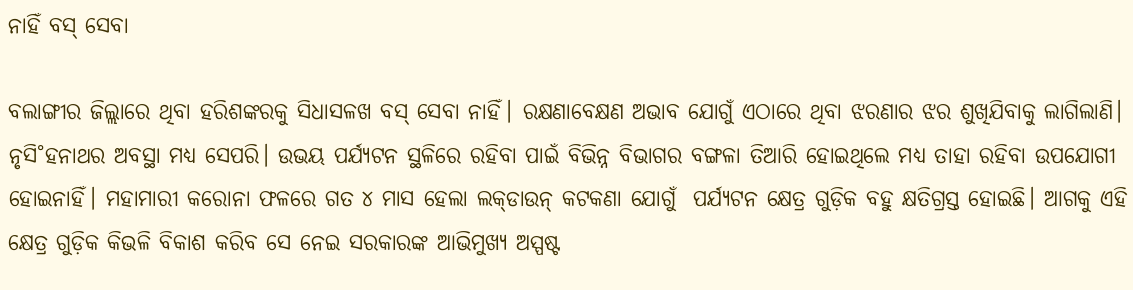ନାହିଁ ବସ୍‌ ସେବା

ବଲାଙ୍ଗୀର ଜିଲ୍ଲାରେ ଥିବା ହରିଶଙ୍କରକୁ ସିଧାସଳଖ ବସ୍‌ ସେବା ନାହିଁ। ରକ୍ଷଣାବେକ୍ଷଣ ଅଭାବ ଯୋଗୁଁ ଏଠାରେ ଥିବା ଝରଣାର ଝର ଶୁଖିଯିବାକୁ ଲାଗିଲାଣି। ନୃସି˚ହନାଥର ଅବସ୍ଥା ମଧ୍ୟ ସେପରି। ଉଭୟ ପର୍ଯ୍ୟଟନ ସ୍ଥଳିରେ ରହିବା ପାଇଁ ବିଭିନ୍ନ ବିଭାଗର ବଙ୍ଗଳା ତିଆରି ହୋଇଥିଲେ ମଧ୍ୟ ତାହା ରହିବା ଉପଯୋଗୀ ହୋଇନାହିଁ। ମହାମାରୀ କରୋନା ‌ଫଳରେ ଗତ ୪ ମାସ ହେଲା ଲକ୍‌ଡାଉନ୍‌ କଟକଣା ଯୋଗୁଁ  ପର୍ଯ୍ୟଟନ କ୍ଷେତ୍ର ଗୁଡ଼ିକ ବହୁ କ୍ଷତିଗ୍ରସ୍ତ ହୋଇଛି। ଆଗକୁ ଏହି କ୍ଷେତ୍ର ଗୁଡ଼ିକ କିଭଳି ବିକାଶ କରିବ ସେ ନେଇ ସରକାରଙ୍କ ଆଭିମୁଖ୍ୟ ଅସ୍ପଷ୍ଟ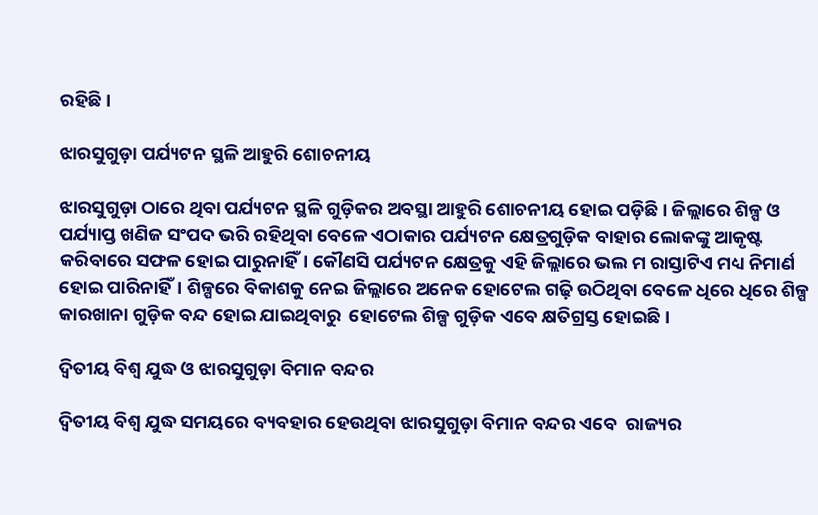ରହିଛି।

ଝାରସୁଗୁଡ଼ା ପର୍ଯ୍ୟଟନ ସ୍ଥଳି ଆହୁରି ଶୋଚନୀୟ

ଝାରସୁଗୁଡ଼ା ଠାରେ ଥିବା ପର୍ଯ୍ୟଟନ ସ୍ଥଳି ଗୁଡ଼ିକର ଅବସ୍ଥା ଆହୁରି ଶୋଚନୀୟ ହୋଇ ପଡ଼ିଛି। ଜିଲ୍ଲାରେ ଶିଳ୍ପ ଓ ପର୍ଯ୍ୟାପ୍ତ ଖଣିଜ ସଂପଦ ଭରି ରହିଥିବା ବେଳେ ଏଠାକାର ପର୍ଯ୍ୟଟନ କ୍ଷେତ୍ରଗୁଡ଼ିକ ବାହାର ଲୋକଙ୍କୁ ଆକୃଷ୍ଟ କରିବାରେ ସଫଳ ହୋଇ ପାରୁନାହିଁ। କୌଣସି ପର୍ଯ୍ୟଟନ କ୍ଷେତ୍ରକୁ ଏହି ଜିଲ୍ଲାରେ ଭଲ ମ ରାସ୍ତାଟିଏ ମଧ୍ୟ ନିମାର୍ଣ ହୋଇ ପାରିନାହିଁ। ଶିଳ୍ପରେ ବିକାଶକୁ ନେଇ ଜିଲ୍ଲାରେ ଅନେକ ହୋଟେଲ ଗଢ଼ି ଉଠିଥିବା ବେଳେ ଧିରେ ଧିରେ ଶିଳ୍ପ କାରଖାନା ଗୁଡ଼ିକ ବନ୍ଦ ହୋଇ ଯାଇଥିବାରୁ  ହୋଟେଲ ଶିଳ୍ପ ଗୁଡ଼ିକ ଏବେ କ୍ଷତିଗ୍ରସ୍ତ ହୋଇଛି।

ଦ୍ବିତୀୟ ବିଶ୍ବ ଯୁଦ୍ଧ ଓ ଝାରସୁଗୁଡ଼ା ବିମାନ ବନ୍ଦର

ଦ୍ବିତୀୟ ବିଶ୍ବ ଯୁଦ୍ଧ ସମୟରେ ବ୍ୟବହାର ହେଉଥିବା ଝାରସୁଗୁଡ଼ା ବିମାନ ବନ୍ଦର ଏବେ  ରାଜ୍ୟର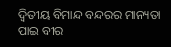ଦ୍ବିତୀୟ ବିମାନ୍ଦ ବନ୍ଦରର ମାନ୍ୟତା ପାଇ ବୀର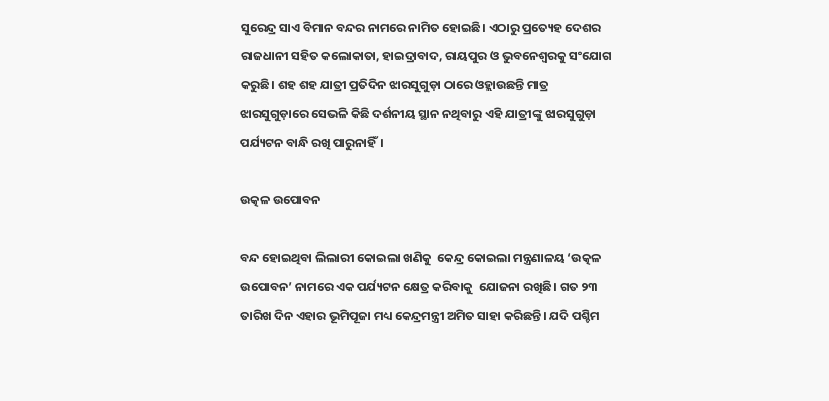ସୁରେନ୍ଦ୍ର ସାଏ ବିମାନ ବନ୍ଦର ନାମରେ ନାମିତ ହୋଇଛି। ଏଠାରୁ ପ୍ରତ୍ୟେହ ଦେଶର ରାଜଧାନୀ ସହିତ କଲୋକାତା, ହାଇଦ୍ରାବାଦ, ରାୟପୁର ଓ ଭୁବନେଶ୍ବରକୁ ସଂଯୋଗ କରୁଛି। ଶହ ଶହ ଯାତ୍ରୀ ପ୍ରତିଦିନ ଝାରସୁଗୁଡ଼ା ଠାରେ ଓହ୍ଲାଉଛନ୍ତି ମାତ୍ର ଝାରସୁଗୁଡ଼ାରେ ସେଭଳି କିଛି ‌ଦର୍ଶନୀୟ ସ୍ଥାନ ନଥିବାରୁ ଏହି ଯାତ୍ରୀଙ୍କୁ ଝାରସୁଗୁଡ଼ା ପର୍ଯ୍ୟଟନ ବାନ୍ଧି ରଖି ପାରୁନାହିଁ।

ଉତ୍କଳ ଉପୋବନ

ବନ୍ଦ ହୋଇଥିବା ଲିଲାରୀ କୋଇଲା ଖଣିକୁ  କେନ୍ଦ୍ର କୋଇଲା ମନ୍ତ୍ରଣାଳୟ ‘ଉତ୍କଳ ଉପୋବନ’ ନାମରେ ଏକ ପର୍ଯ୍ୟଟନ କ୍ଷେତ୍ର କରିବାକୁ  ଯୋଜନା ରଖିଛି। ଗତ ୨୩ ତାରିଖ ଦିନ ଏହାର ଭୂମିପୂଜା ମଧ୍ୟ କେନ୍ଦ୍ରମନ୍ତ୍ରୀ ଅମିତ ସାହା କରିଛନ୍ତି। ଯଦି ପଶ୍ଚିମ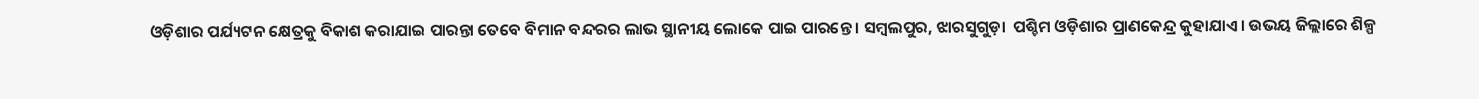ଓଡ଼ିଶାର ପର୍ଯ୍ୟଟନ କ୍ଷେତ୍ରକୁ ବିକାଶ କରାଯାଇ ପାରନ୍ତା ତେବେ ବିମାନ ବନ୍ଦରର ଲାଭ ସ୍ଥାନୀୟ ଲୋକେ ପାଇ ପାରନ୍ତେ । ସମ୍ବଲପୁର, ଝାରସୁଗୁଡ଼ା  ପଶ୍ଚିମ ଓଡ଼ିଶାର ପ୍ରାଣକେନ୍ଦ୍ର କୁହାଯାଏ। ଉଭୟ ଜିଲ୍ଲାରେ ଶିଳ୍ପ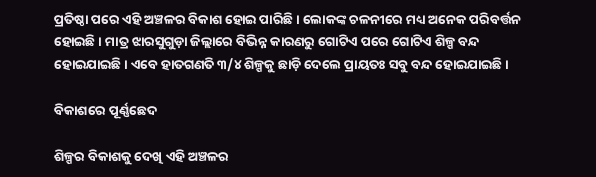ପ୍ରତିଷ୍ଠା ପରେ ଏହି ଅଞ୍ଚଳର ବିକାଶ ହୋଇ ପାରିଛି। ଲୋକଙ୍କ ଚଳନୀରେ ମଧ୍ୟ ଅନେକ ପରିବର୍ତ୍ତନ ହୋଇଛି । ମାତ୍ର ଝାରସୁଗୁଡ଼ା ଜିଲ୍ଲାରେ ବିଭିନ୍ନ କାରଣରୁ ଗୋଟିଏ ପରେ ଗୋଟିଏ ଶିଳ୍ପ ବନ୍ଦ ହୋଇଯାଇଛି। ଏବେ ହାତଗଣତି ୩/୪ ଶିଳ୍ପକୁ ଛାଡ଼ି ଦେଲେ ପ୍ରାୟତଃ ସବୁ ବନ୍ଦ ହୋଇଯାଇଛି।

ବିକାଶରେ ପୂର୍ଣ୍ଣଛେଦ

ଶିଳ୍ପର ବିକାଶକୁ ଦେଖି ଏହି ଅଞ୍ଚଳର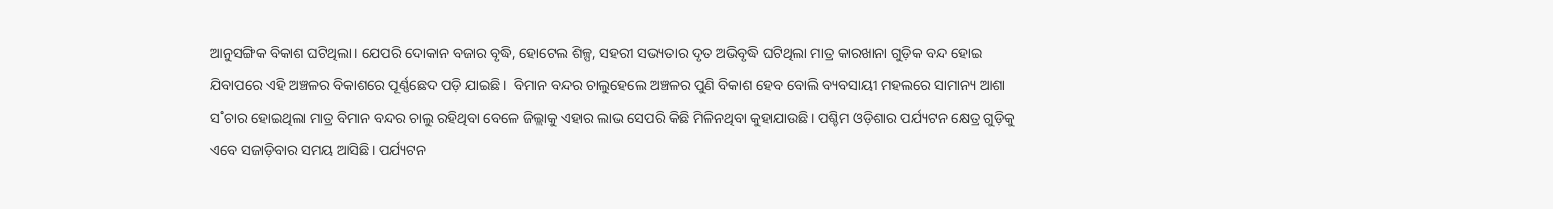ଆନୁସଙ୍ଗିକ ବିକାଶ ଘଟିଥିଲା। ଯେପରି ଦୋକାନ ବଜାର ବୃଦ୍ଧି, ହୋଟେଲ ଶିଳ୍ପ, ସହରୀ ସଭ୍ୟତାର ଦୃତ ଅଭିବୃଦ୍ଧି ଘଟିଥିଲା ମାତ୍ର କାରଖାନା ଗୁଡ଼ିକ ବନ୍ଦ ହୋଇ ଯିବାପରେ ଏହି ଅଞ୍ଚଳର ବିକାଶରେ ପୂର୍ଣ୍ଣଛେଦ ପଡ଼ି ଯାଇଛି।  ବିମାନ ବନ୍ଦର ଚାଲୁହେଲେ ଅଞ୍ଚଳର ପୁଣି ବିକାଶ ହେବ ବୋଲି ବ୍ୟବସାୟୀ ମହଲରେ ସାମାନ୍ୟ ଆଶା ସ˚ଚାର ହୋଇଥିଲା ମାତ୍ର ବିମାନ ବନ୍ଦର ଚାଲୁ ରହିଥିବା ବେଳେ ଜିଲ୍ଲାକୁ ଏହାର ଲାଭ ସେପରି କିଛି ମିଳିନଥିବା କୁହାଯାଉଛି। ପଶ୍ଚିମ ଓଡ଼ିଶାର ପର୍ଯ୍ୟଟନ କ୍ଷେତ୍ର ଗୁଡ଼ିକୁ ଏବେ ସଜାଡ଼ିବାର ସମୟ ଆସିଛି। ପର୍ଯ୍ୟଟନ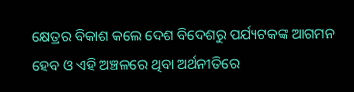କ୍ଷେତ୍ରର ବିକାଶ କଲେ ଦେଶ ବିଦେଶରୁ ପର୍ଯ୍ୟଟକଙ୍କ ଆଗମନ ହେବ ଓ ଏହି ଅଞ୍ଚଳରେ ଥିବା ଅର୍ଥନୀତିରେ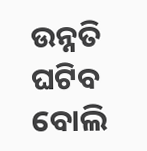ଉନ୍ନତି ଘଟିବ ବୋଲି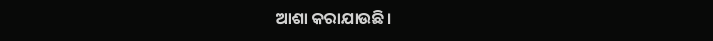ଆଶା କରାଯାଉଛି।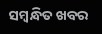ସମ୍ବନ୍ଧିତ ଖବର